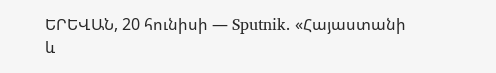ԵՐԵՎԱՆ, 20 հունիսի — Sputnik. «Հայաստանի և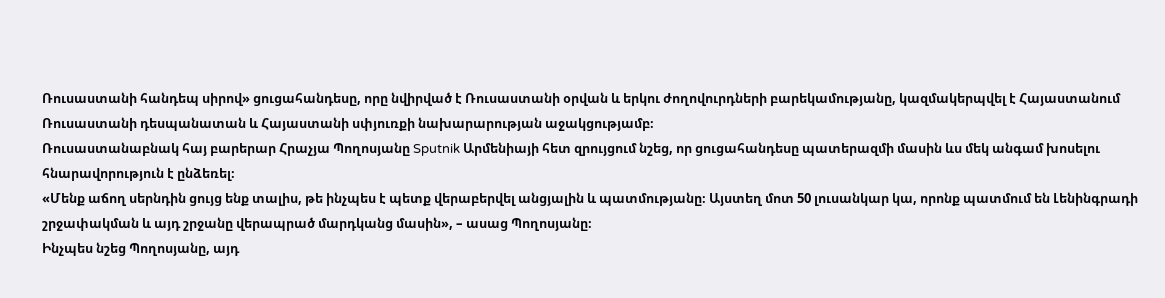Ռուսաստանի հանդեպ սիրով» ցուցահանդեսը, որը նվիրված է Ռուսաստանի օրվան և երկու ժողովուրդների բարեկամությանը, կազմակերպվել է Հայաստանում Ռուսաստանի դեսպանատան և Հայաստանի սփյուռքի նախարարության աջակցությամբ։
Ռուսաստանաբնակ հայ բարերար Հրաչյա Պողոսյանը Sputnik Արմենիայի հետ զրույցում նշեց, որ ցուցահանդեսը պատերազմի մասին ևս մեկ անգամ խոսելու հնարավորություն է ընձեռել։
«Մենք աճող սերնդին ցույց ենք տալիս, թե ինչպես է պետք վերաբերվել անցյալին և պատմությանը։ Այստեղ մոտ 50 լուսանկար կա, որոնք պատմում են Լենինգրադի շրջափակման և այդ շրջանը վերապրած մարդկանց մասին», – ասաց Պողոսյանը։
Ինչպես նշեց Պողոսյանը, այդ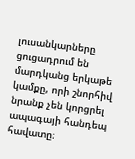լուսանկարները ցուցադրում են մարդկանց երկաթե կամքը, որի շնորհիվ նրանք չեն կորցրել ապագայի հանդեպ հավատը։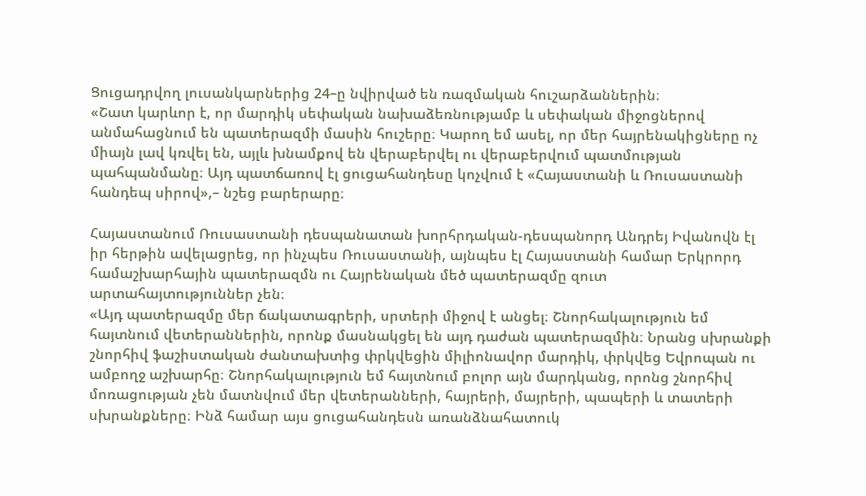Ցուցադրվող լուսանկարներից 24–ը նվիրված են ռազմական հուշարձաններին։
«Շատ կարևոր է, որ մարդիկ սեփական նախաձեռնությամբ և սեփական միջոցներով անմահացնում են պատերազմի մասին հուշերը։ Կարող եմ ասել, որ մեր հայրենակիցները ոչ միայն լավ կռվել են, այլև խնամքով են վերաբերվել ու վերաբերվում պատմության պահպանմանը։ Այդ պատճառով էլ ցուցահանդեսը կոչվում է «Հայաստանի և Ռուսաստանի հանդեպ սիրով»,– նշեց բարերարը։

Հայաստանում Ռուսաստանի դեսպանատան խորհրդական-դեսպանորդ Անդրեյ Իվանովն էլ իր հերթին ավելացրեց, որ ինչպես Ռուսաստանի, այնպես էլ Հայաստանի համար Երկրորդ համաշխարհային պատերազմն ու Հայրենական մեծ պատերազմը զուտ արտահայտություններ չեն։
«Այդ պատերազմը մեր ճակատագրերի, սրտերի միջով է անցել։ Շնորհակալություն եմ հայտնում վետերաններին, որոնք մասնակցել են այդ դաժան պատերազմին։ Նրանց սխրանքի շնորհիվ ֆաշիստական ժանտախտից փրկվեցին միլիոնավոր մարդիկ, փրկվեց Եվրոպան ու ամբողջ աշխարհը։ Շնորհակալություն եմ հայտնում բոլոր այն մարդկանց, որոնց շնորհիվ մոռացության չեն մատնվում մեր վետերանների, հայրերի, մայրերի, պապերի և տատերի սխրանքները։ Ինձ համար այս ցուցահանդեսն առանձնահատուկ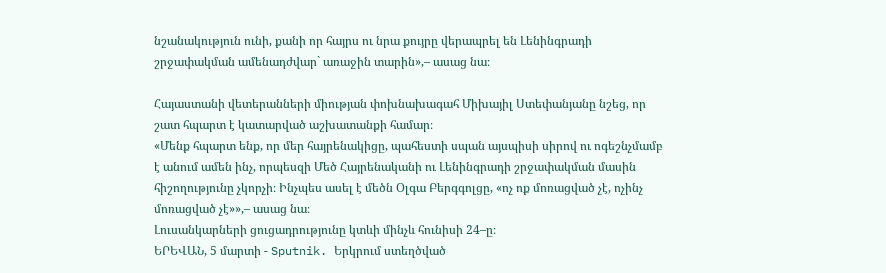նշանակություն ունի, քանի որ հայրս ու նրա քույրը վերապրել են Լենինգրադի շրջափակման ամենադժվար` առաջին տարին»,– ասաց նա։

Հայաստանի վետերանների միության փոխնախագահ Միխայիլ Ստեփանյանը նշեց, որ շատ հպարտ է կատարված աշխատանքի համար։
«Մենք հպարտ ենք, որ մեր հայրենակիցը, պահեստի սպան այսպիսի սիրով ու ոգեշնչմամբ է անում ամեն ինչ, որպեսզի Մեծ Հայրենականի ու Լենինգրադի շրջափակման մասին հիշողությունը չկորչի։ Ինչպես ասել է մեծն Օլգա Բերգգոլցը, «ոչ ոք մոռացված չէ, ոչինչ մոռացված չէ»»,– ասաց նա։
Լուսանկարների ցուցադրությունը կտևի մինչև հունիսի 24–ը։
ԵՐԵՎԱՆ, 5 մարտի - Sputnik. Երկրում ստեղծված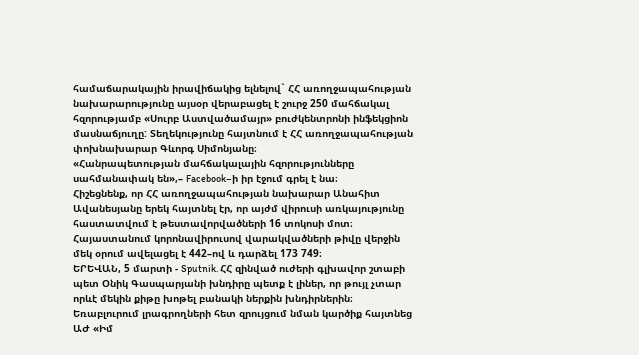համաճարակային իրավիճակից ելնելով` ՀՀ առողջապահության նախարարությունը այսօր վերաբացել է շուրջ 250 մահճակալ հզորությամբ «Սուրբ Աստվածամայր» բուժկենտրոնի ինֆեկցիոն մասնաճյուղը: Տեղեկությունը հայտնում է ՀՀ առողջապահության փոխնախարար Գևորգ Սիմոնյանը։
«Հանրապետության մահճակալային հզորությունները սահմանափակ են»,– Facebook–ի իր էջում գրել է նա։
Հիշեցնենք, որ ՀՀ առողջապահության նախարար Անահիտ Ավանեսյանը երեկ հայտնել էր, որ այժմ վիրուսի առկայությունը հաստատվում է թեստավորվածների 16 տոկոսի մոտ։
Հայաստանում կորոնավիրուսով վարակվածների թիվը վերջին մեկ օրում ավելացել է 442–ով և դարձել 173 749։
ԵՐԵՎԱՆ, 5 մարտի - Sputnik. ՀՀ զինված ուժերի գլխավոր շտաբի պետ Օնիկ Գասպարյանի խնդիրը պետք է լիներ, որ թույլ չտար որևէ մեկին քիթը խոթել բանակի ներքին խնդիրներին։ Եռաբլուրում լրագրողների հետ զրույցում նման կարծիք հայտնեց ԱԺ «Իմ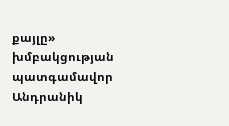քայլը» խմբակցության պատգամավոր Անդրանիկ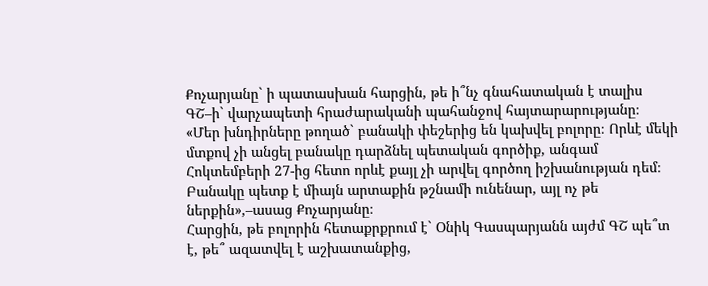Քոչարյանը` ի պատասխան հարցին, թե ի՞նչ գնահատական է տալիս ԳՇ–ի` վարչապետի հրաժարականի պահանջով հայտարարությանը։
«Մեր խնդիրները թողած` բանակի փեշերից են կախվել բոլորը։ Որևէ մեկի մտքով չի անցել բանակը դարձնել պետական գործիք, անգամ Հոկտեմբերի 27-ից հետո որևէ քայլ չի արվել գործող իշխանության դեմ։ Բանակը պետք է միայն արտաքին թշնամի ունենար, այլ ոչ թե ներքին»,–ասաց Քոչարյանը։
Հարցին, թե բոլորին հետաքրքրում է` Օնիկ Գասպարյանն այժմ ԳՇ պե՞տ է, թե՞ ազատվել է աշխատանքից,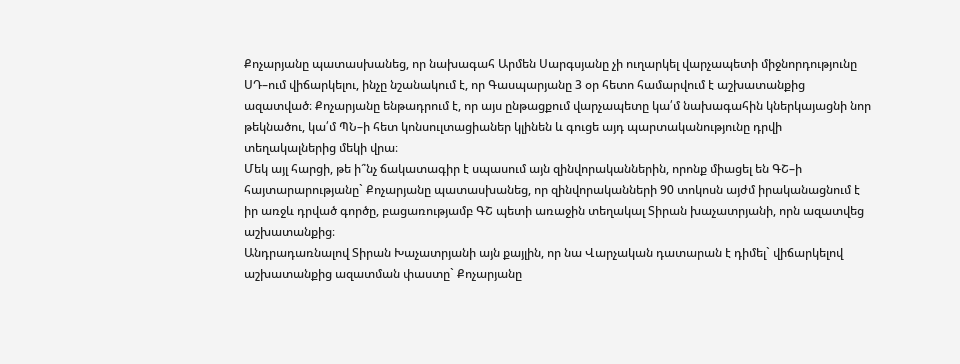Քոչարյանը պատասխանեց, որ նախագահ Արմեն Սարգսյանը չի ուղարկել վարչապետի միջնորդությունը ՍԴ–ում վիճարկելու, ինչը նշանակում է, որ Գասպարյանը 3 օր հետո համարվում է աշխատանքից ազատված։ Քոչարյանը ենթադրում է, որ այս ընթացքում վարչապետը կա՛մ նախագահին կներկայացնի նոր թեկնածու, կա՛մ ՊՆ–ի հետ կոնսուլտացիաներ կլինեն և գուցե այդ պարտականությունը դրվի տեղակալներից մեկի վրա։
Մեկ այլ հարցի, թե ի՞նչ ճակատագիր է սպասում այն զինվորականներին, որոնք միացել են ԳՇ–ի հայտարարությանը` Քոչարյանը պատասխանեց, որ զինվորականների 90 տոկոսն այժմ իրականացնում է իր առջև դրված գործը, բացառությամբ ԳՇ պետի առաջին տեղակալ Տիրան խաչատրյանի, որն ազատվեց աշխատանքից։
Անդրադառնալով Տիրան Խաչատրյանի այն քայլին, որ նա Վարչական դատարան է դիմել` վիճարկելով աշխատանքից ազատման փաստը` Քոչարյանը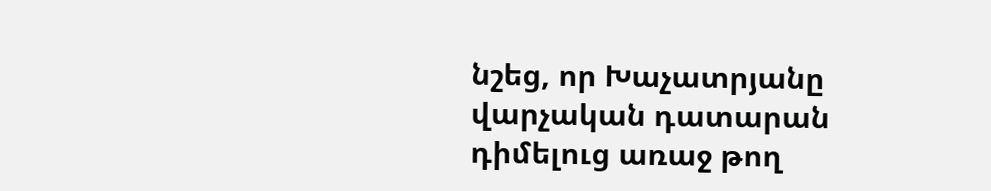նշեց, որ Խաչատրյանը վարչական դատարան դիմելուց առաջ թող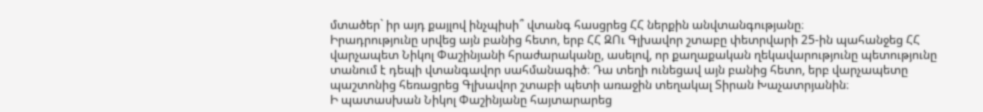մտածեր` իր այդ քայլով ինչպիսի՞ վտանգ հասցրեց ՀՀ ներքին անվտանգությանը։
Իրադրությունը սրվեց այն բանից հետո, երբ ՀՀ ԶՈւ Գլխավոր շտաբը փետրվարի 25-ին պահանջեց ՀՀ վարչապետ Նիկոլ Փաշինյանի հրաժարականը, ասելով, որ քաղաքական ղեկավարությունը պետությունը տանում է դեպի վտանգավոր սահմանագիծ։ Դա տեղի ունեցավ այն բանից հետո, երբ վարչապետը պաշտոնից հեռացրեց Գլխավոր շտաբի պետի առաջին տեղակալ Տիրան Խաչատրյանին։
Ի պատասխան Նիկոլ Փաշինյանը հայտարարեց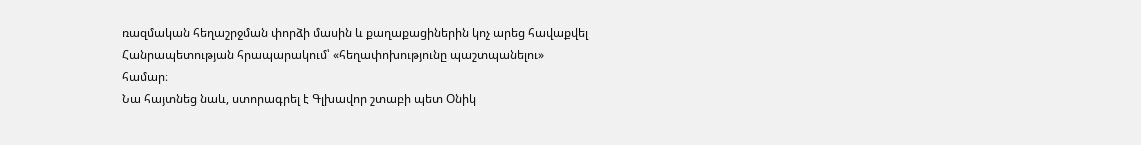ռազմական հեղաշրջման փորձի մասին և քաղաքացիներին կոչ արեց հավաքվել Հանրապետության հրապարակում՝ «հեղափոխությունը պաշտպանելու» համար։
Նա հայտնեց նաև, ստորագրել է Գլխավոր շտաբի պետ Օնիկ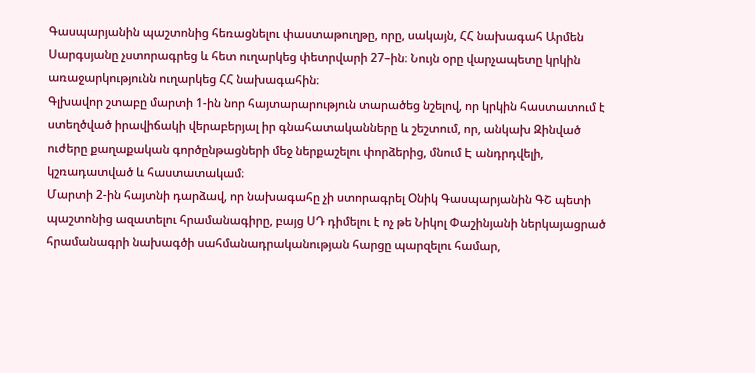Գասպարյանին պաշտոնից հեռացնելու փաստաթուղթը, որը, սակայն, ՀՀ նախագահ Արմեն Սարգսյանը չստորագրեց և հետ ուղարկեց փետրվարի 27–ին։ Նույն օրը վարչապետը կրկին առաջարկությունն ուղարկեց ՀՀ նախագահին։
Գլխավոր շտաբը մարտի 1-ին նոր հայտարարություն տարածեց նշելով, որ կրկին հաստատում է ստեղծված իրավիճակի վերաբերյալ իր գնահատականները և շեշտում, որ, անկախ Զինված ուժերը քաղաքական գործընթացների մեջ ներքաշելու փորձերից, մնում Է անդրդվելի, կշռադատված և հաստատակամ։
Մարտի 2-ին հայտնի դարձավ, որ նախագահը չի ստորագրել Օնիկ Գասպարյանին ԳՇ պետի պաշտոնից ազատելու հրամանագիրը, բայց ՍԴ դիմելու է ոչ թե Նիկոլ Փաշինյանի ներկայացրած հրամանագրի նախագծի սահմանադրականության հարցը պարզելու համար,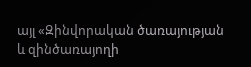այլ «Զինվորական ծառայության և զինծառայողի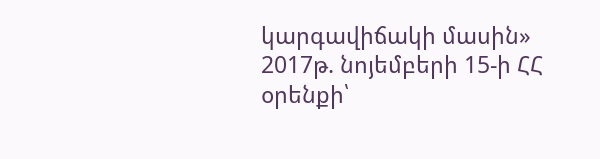կարգավիճակի մասին» 2017թ. նոյեմբերի 15-ի ՀՀ օրենքի՝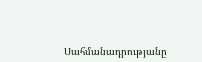Սահմանադրությանը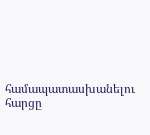համապատասխանելու հարցը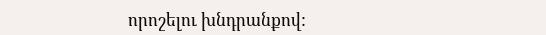որոշելու խնդրանքով: